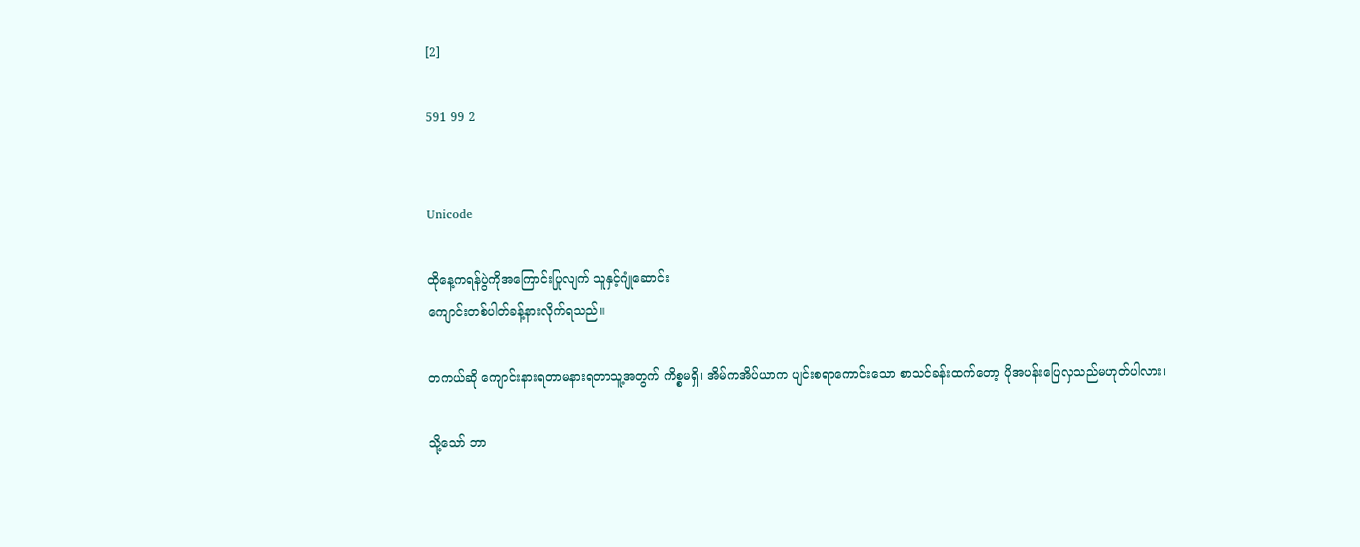[2]

591 99 2


Unicode

ထိုနေ့ကရန်ပွဲကိုအကြောင်းပြုလျက် သူနှင့်ဂျုံဆောင်း
ကျောင်းတစ်ပါတ်ခန့်နားလိုက်ရသည်။

တကယ်ဆို ကျောင်းနားရတာမနားရတာသူ့အတွက် ကိစ္စမရှိ၊ အိမ်ကအိပ်ယာက ပျင်းစရာကောင်းသော စာသင်ခန်းထက်တော့ ပိုအပန်းပြေလှသည်မဟုတ်ပါလား၊

သို့သော် ဘာ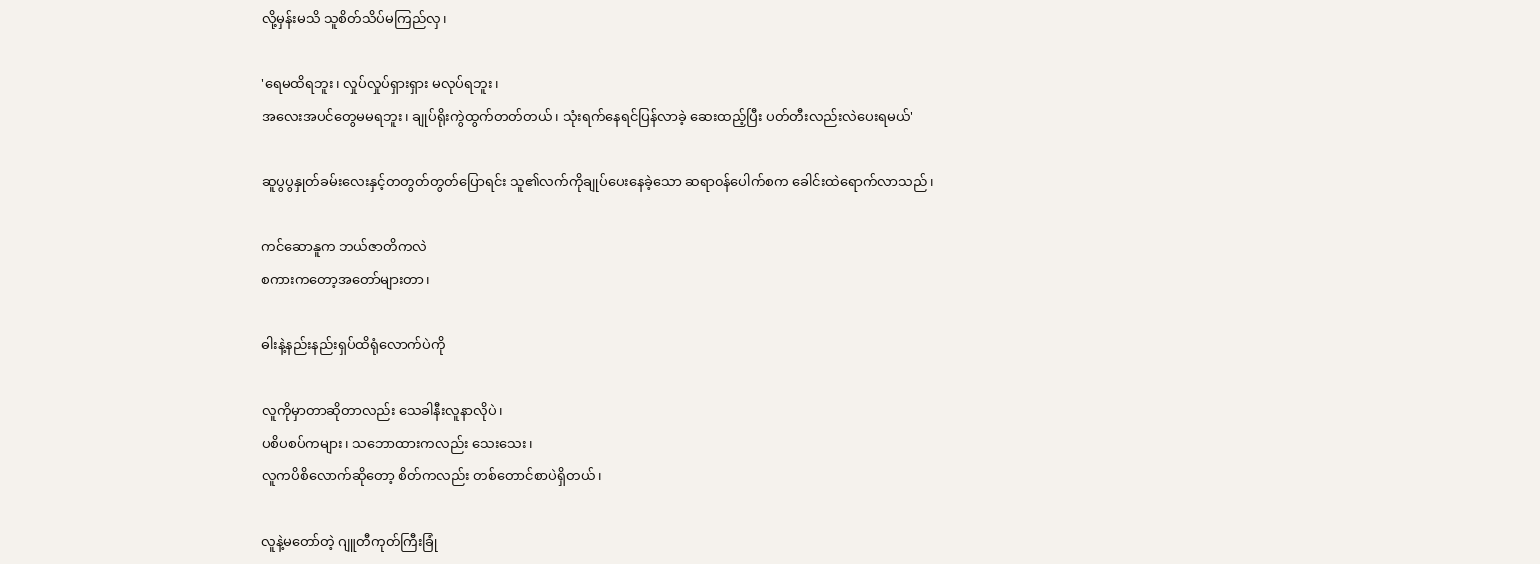လို့မှန်းမသိ သူစိတ်သိပ်မကြည်လှ၊

'ရေမထိရဘူး၊ လှုပ်လှုပ်ရှားရှား မလုပ်ရဘူး၊
အလေးအပင်တွေမမရဘူး၊ ချုပ်ရိုးကွဲထွက်တတ်တယ်၊ သုံးရက်နေရင်ပြန်လာခဲ့ ဆေးထည့်ပြီး ပတ်တီးလည်းလဲပေးရမယ်'

ဆူပွပွနှုတ်ခမ်းလေးနှင့်တတွတ်တွတ်ပြောရင်း သူ၏လက်ကိုချုပ်ပေးနေခဲ့သော ဆရာ၀န်ပေါက်စက ခေါင်းထဲရောက်လာသည်၊

ကင်ဆောနူက ဘယ်ဇာတိကလဲ
စကားကတော့အတော်များတာ၊

ဓါးနဲ့နည်းနည်းရှပ်ထိရုံလောက်ပဲကို

လူကိုမှာတာဆိုတာလည်း သေခါနီးလူနာလိုပဲ၊
ပစိပစပ်ကများ၊ သဘောထားကလည်း သေးသေး၊
လူကပိစိလောက်ဆိုတော့ စိတ်ကလည်း တစ်တောင်စာပဲရှိတယ်၊

လူနဲ့မတော်တဲ့ ဂျူတီကုတ်ကြီးခြုံ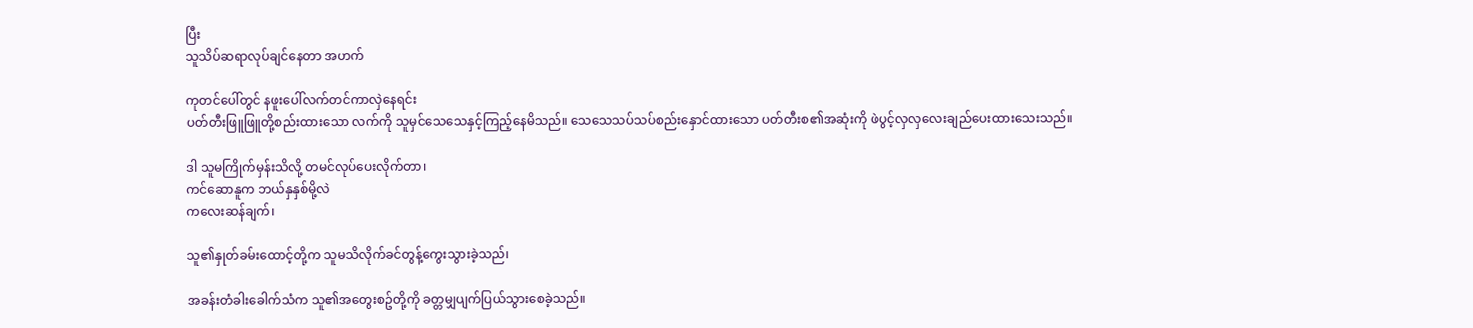ပြီး
သူသိပ်ဆရာလုပ်ချင်နေတာ အဟက်

ကုတင်ပေါ်တွင် နဖူးပေါ်လက်တင်ကာလှဲနေရင်း
ပတ်တီးဖြူဖြူတို့စည်းထားသော လက်ကို သူမှင်သေသေနှင့်ကြည့်နေမိသည်။ သေသေသပ်သပ်စည်းနှောင်ထားသော ပတ်တီးစ၏အဆုံးကို ဖဲပွင့်လှလှလေးချည်ပေးထားသေးသည်။

ဒါ သူမကြိုက်မှန်းသိလို့ တမင်လုပ်ပေးလိုက်တာ၊
ကင်ဆောနူက ဘယ်နှနှစ်မို့လဲ
ကလေးဆန်ချက်၊

သူ၏နှုတ်ခမ်းထောင့်တို့က သူမသိလိုက်ခင်တွန့်ကွေးသွားခဲ့သည်၊

အခန်းတံခါးခေါက်သံက သူ၏အတွေးစဥ်တို့ကို ခတ္တမျှပျက်ပြယ်သွားစေခဲ့သည်။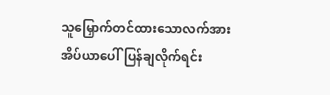သူမြှောက်တင်ထားသောလက်အား အိပ်ယာပေါ်ပြန်ချလိုက်ရင်း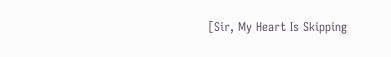[Sir, My Heart Is Skipping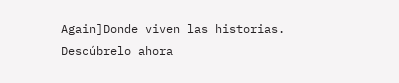Again]Donde viven las historias. Descúbrelo ahora